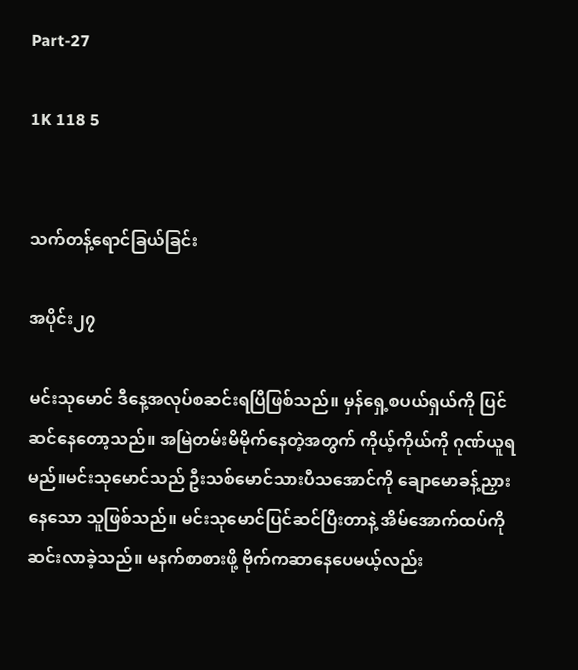Part-27

1K 118 5


သက်တန့်ရောင်ခြယ်ခြင်း

အပိုင်း၂၇

မင်းသုမောင် ဒီနေ့အလုပ်စဆင်းရပြီဖြစ်သည်။ မှန်ရှေ့စပယ်ရှယ်ကို ပြင်ဆင်နေတော့သည်။ အမြဲတမ်းမိမိုက်နေတဲ့အတွက် ကိုယ့်ကိုယ်ကို ဂုဏ်ယူရမည်။မင်းသုမောင်သည် ဦးသစ်မောင်သားပီသအောင်ကို ချောမောခန့်ညှားနေသော သူဖြစ်သည်။ မင်းသုမောင်ပြင်ဆင်ပြီးတာနဲ့ အိမ်အောက်ထပ်ကို ဆင်းလာခဲ့သည်။ မနက်စာစားဖို့ ဗိုက်ကဆာနေပေမယ့်လည်း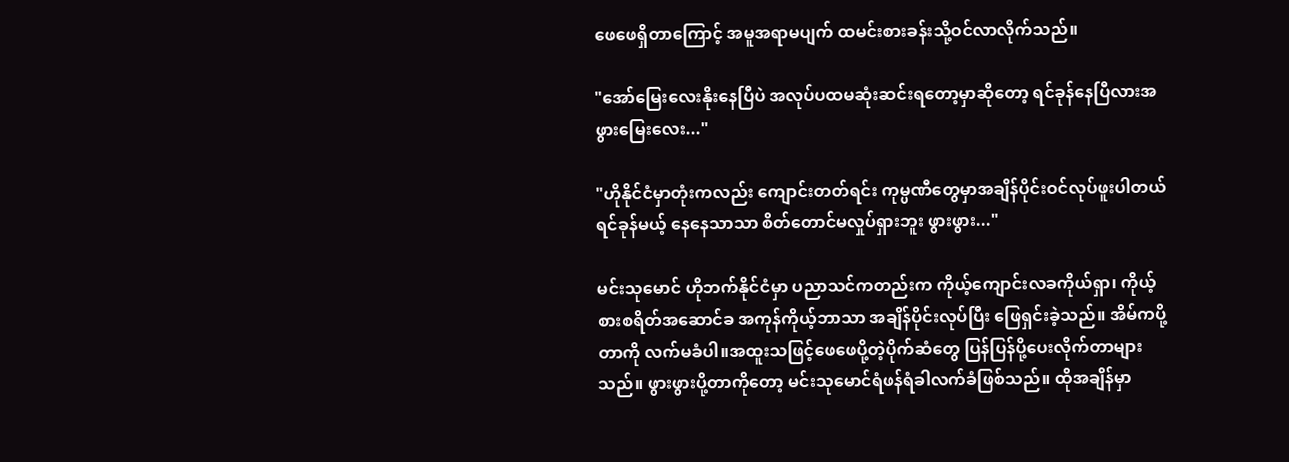ဖေဖေရှိတာကြောင့် အမူအရာမပျက် ထမင်းစားခန်းသို့ဝင်လာလိုက်သည်။

"အော်မြေးလေးနိုးနေပြီပဲ အလုပ်ပထမဆုံးဆင်းရတော့မှာဆိုတော့ ရင်ခုန်နေပြီလားအဖွားမြေးလေး..."

"ဟိုနိုင်ငံမှာတုံးကလည်း ကျောင်းတတ်ရင်း ကုမ္ပဏီတွေမှာအချိန်ပိုင်းဝင်လုပ်ဖူးပါတယ် ရင်ခုန်မယ့် နေနေသာသာ စိတ်တောင်မလှုပ်ရှားဘူး ဖွားဖွား..."

မင်းသုမောင် ဟိုဘက်နိုင်ငံမှာ ပညာသင်ကတည်းက ကိုယ့်ကျောင်းလခကိုယ်ရှာ၊ ကိုယ့်စားစရိတ်အဆောင်ခ အကုန်ကိုယ့်ဘာသာ အချိန်ပိုင်းလုပ်ပြီး ဖြေရှင်းခဲ့သည်။ အိမ်ကပို့တာကို လက်မခံပါ။အထူးသဖြင့်ဖေဖေပို့တဲ့ပိုက်ဆံတွေ ပြန်ပြန်ပို့ပေးလိုက်တာများသည်။ ဖွားဖွားပို့တာကိုတော့ မင်းသုမောင်ရံဖန်ရံခါလက်ခံဖြစ်သည်။ ထိုအချိန်မှာ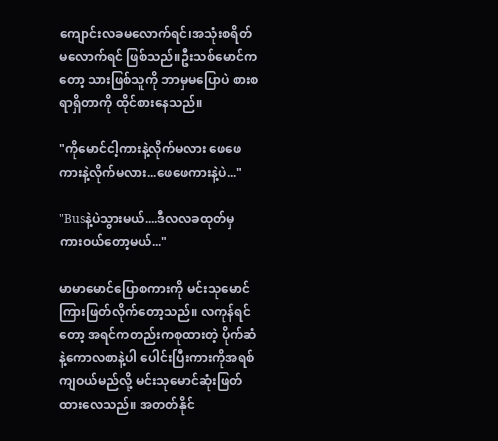ကျောင်းလခမလောက်ရင်၊အသုံးစရိတ်မလောက်ရင် ဖြစ်သည်။ဦးသစ်မောင်ကတော့ သားဖြစ်သူကို ဘာမှမပြောပဲ စားစရာရှိတာကို ထိုင်စားနေသည်။

"ကိုမောင်ငါ့ကားနဲ့လိုက်မလား ဖေဖေကားနဲ့လိုက်မလား...ဖေဖေကားနဲ့ပဲ..."

"Busနဲ့ပဲသွားမယ်....ဒီလလခထုတ်မှ ကားဝယ်တော့မယ်..."

မာမာမောင်ပြောစကားကို မင်းသုမောင်ကြားဖြတ်လိုက်တော့သည်။ လကုန်ရင်တော့ အရင်ကတည်းကစုထားတဲ့ ပိုက်ဆံနဲ့ကောလစာနဲ့ပါ ပေါင်းပြီးကားကိုအရစ်ကျဝယ်မည်လို့ မင်းသုမောင်ဆုံးဖြတ်ထားလေသည်။ အတတ်နိုင်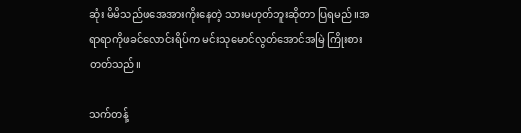ဆုံး မိမိသည်ဖအေအားကိုးနေတဲ့ သားမဟုတ်ဘူးဆိုတာ ပြရမည်။အရာရာကိုဖခင်လောင်းရိပ်က မင်းသုမောင်လွတ်အောင်အမြဲ ကြိုးစားတတ်သည်။

သက်တန့်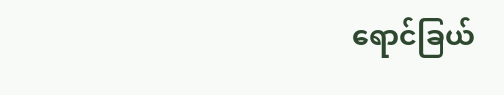ရောင်ခြယ်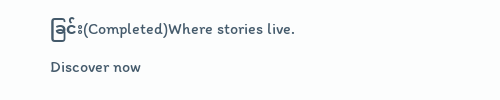ခြင်း(Completed)Where stories live. Discover now